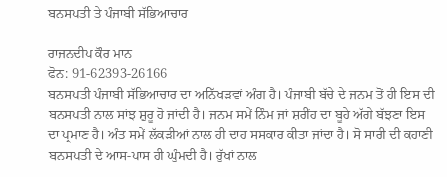ਬਨਸਪਤੀ ਤੇ ਪੰਜਾਬੀ ਸੱਭਿਆਚਾਰ

ਰਾਜਨਦੀਪ ਕੌਰ ਮਾਨ
ਫੋਨ: 91-62393-26166
ਬਨਸਪਤੀ ਪੰਜਾਬੀ ਸੱਭਿਆਚਾਰ ਦਾ ਅਨਿੱਖੜਵਾਂ ਅੰਗ ਹੈ। ਪੰਜਾਬੀ ਬੱਚੇ ਦੇ ਜਨਮ ਤੋਂ ਹੀ ਇਸ ਦੀ ਬਨਸਪਤੀ ਨਾਲ ਸਾਂਝ ਸ਼ੁਰੂ ਹੋ ਜਾਂਦੀ ਹੈ। ਜਨਮ ਸਮੇਂ ਨਿੰਮ ਜਾਂ ਸ਼ਰੀਂਹ ਦਾ ਬੂਹੇ ਅੱਗੇ ਬੱਝਣਾ ਇਸ ਦਾ ਪ੍ਰਮਾਣ ਹੈ। ਅੰਤ ਸਮੇਂ ਲੱਕੜੀਆਂ ਨਾਲ ਹੀ ਦਾਹ ਸਸਕਾਰ ਕੀਤਾ ਜਾਂਦਾ ਹੈ। ਸੋ ਸਾਰੀ ਦੀ ਕਹਾਣੀ ਬਨਸਪਤੀ ਦੇ ਆਸ-ਪਾਸ ਹੀ ਘੁੰਮਦੀ ਹੈ। ਰੁੱਖਾਂ ਨਾਲ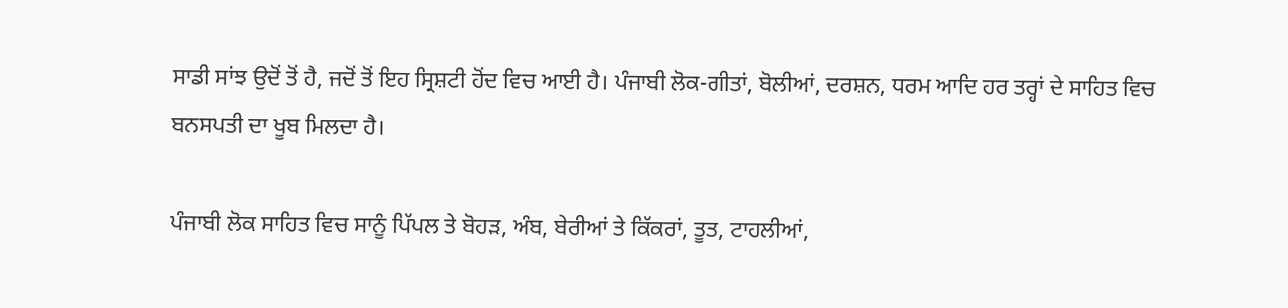ਸਾਡੀ ਸਾਂਝ ਉਦੋਂ ਤੋਂ ਹੈ, ਜਦੋਂ ਤੋਂ ਇਹ ਸ੍ਰਿਸ਼ਟੀ ਹੋਂਦ ਵਿਚ ਆਈ ਹੈ। ਪੰਜਾਬੀ ਲੋਕ-ਗੀਤਾਂ, ਬੋਲੀਆਂ, ਦਰਸ਼ਨ, ਧਰਮ ਆਦਿ ਹਰ ਤਰ੍ਹਾਂ ਦੇ ਸਾਹਿਤ ਵਿਚ ਬਨਸਪਤੀ ਦਾ ਖੂਬ ਮਿਲਦਾ ਹੈ।

ਪੰਜਾਬੀ ਲੋਕ ਸਾਹਿਤ ਵਿਚ ਸਾਨੂੰ ਪਿੱਪਲ ਤੇ ਬੋਹੜ, ਅੰਬ, ਬੇਰੀਆਂ ਤੇ ਕਿੱਕਰਾਂ, ਤੂਤ, ਟਾਹਲੀਆਂ,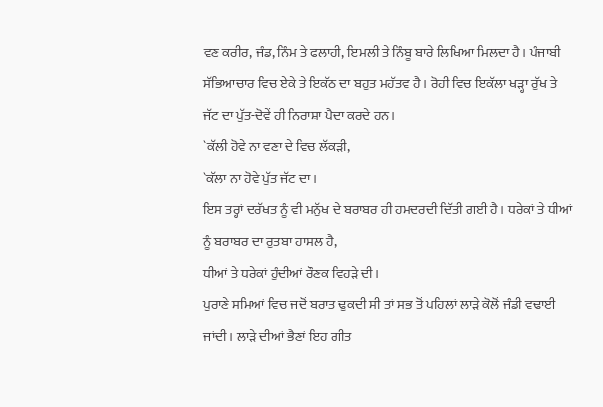ਵਣ ਕਰੀਰ, ਜੰਡ, ਨਿੰਮ ਤੇ ਫਲਾਹੀ, ਇਮਲੀ ਤੇ ਨਿੰਬੂ ਬਾਰੇ ਲਿਖਿਆ ਮਿਲਦਾ ਹੈ। ਪੰਜਾਬੀ ਸੱਭਿਆਚਾਰ ਵਿਚ ਏਕੇ ਤੇ ਇਕੱਠ ਦਾ ਬਹੁਤ ਮਹੱਤਵ ਹੈ। ਰੋਹੀ ਵਿਚ ਇਕੱਲਾ ਖੜ੍ਹਾ ਰੁੱਖ ਤੇ ਜੱਟ ਦਾ ਪੁੱਤ-ਦੋਵੇਂ ਹੀ ਨਿਰਾਸ਼ਾ ਪੈਦਾ ਕਰਦੇ ਹਨ।
`ਕੱਲੀ ਹੋਵੇ ਨਾ ਵਣਾ ਦੇ ਵਿਚ ਲੱਕੜੀ,
`ਕੱਲਾ ਨਾ ਹੋਵੇ ਪੁੱਤ ਜੱਟ ਦਾ।
ਇਸ ਤਰ੍ਹਾਂ ਦਰੱਖਤ ਨੂੰ ਵੀ ਮਨੁੱਖ ਦੇ ਬਰਾਬਰ ਹੀ ਹਮਦਰਦੀ ਦਿੱਤੀ ਗਈ ਹੈ। ਧਰੇਕਾਂ ਤੇ ਧੀਆਂ ਨੂੰ ਬਰਾਬਰ ਦਾ ਰੁਤਬਾ ਹਾਸਲ ਹੈ,
ਧੀਆਂ ਤੇ ਧਰੇਕਾਂ ਹੁੰਦੀਆਂ ਰੌਣਕ ਵਿਹੜੇ ਦੀ।
ਪੁਰਾਣੇ ਸਮਿਆਂ ਵਿਚ ਜਦੋਂ ਬਰਾਤ ਢੁਕਦੀ ਸੀ ਤਾਂ ਸਭ ਤੋਂ ਪਹਿਲਾਂ ਲਾੜੇ ਕੋਲੋਂ ਜੰਡੀ ਵਢਾਈ ਜਾਂਦੀ। ਲਾੜੇ ਦੀਆਂ ਭੈਣਾਂ ਇਹ ਗੀਤ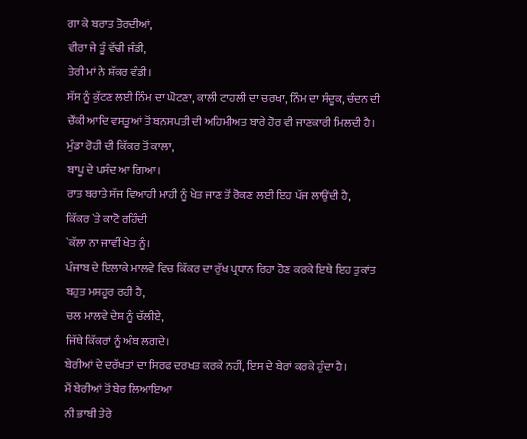ਗਾ ਕੇ ਬਰਾਤ ਤੋਰਦੀਆਂ,
ਵੀਰਾ ਜੇ ਤੂੰ ਵੱਢੀ ਜੰਡੀ,
ਤੇਰੀ ਮਾਂ ਨੇ ਸ਼ੱਕਰ ਵੰਡੀ।
ਸੱਸ ਨੂੰ ਕੁੱਟਣ ਲਈ ਨਿੰਮ ਦਾ ਘੋਟਣਾ, ਕਾਲੀ ਟਾਹਲੀ ਦਾ ਚਰਖਾ, ਨਿੰਮ ਦਾ ਸੰਦੂਕ, ਚੰਦਨ ਦੀ ਚੌਂਕੀ ਆਦਿ ਵਸਤੂਆਂ ਤੋਂ ਬਨਸਪਤੀ ਦੀ ਅਹਿਮੀਅਤ ਬਾਰੇ ਹੋਰ ਵੀ ਜਾਣਕਾਰੀ ਮਿਲਦੀ ਹੈ।
ਮੁੰਡਾ ਰੋਹੀ ਦੀ ਕਿੱਕਰ ਤੋਂ ਕਾਲਾ,
ਬਾਪੂ ਦੇ ਪਸੰਦ ਆ ਗਿਆ।
ਰਾਤ ਬਰਾਤੇ ਸੱਜ ਵਿਆਹੀ ਮਾਹੀ ਨੂੰ ਖੇਤ ਜਾਣ ਤੋਂ ਰੋਕਣ ਲਈ ਇਹ ਪੱਜ ਲਾਉਂਦੀ ਹੈ,
ਕਿੱਕਰ `ਤੇ ਕਾਟੋ ਰਹਿੰਦੀ
`ਕੱਲਾ ਨਾ ਜਾਵੀਂ ਖੇਤ ਨੂੰ।
ਪੰਜਾਬ ਦੇ ਇਲਾਕੇ ਮਾਲਵੇ ਵਿਚ ਕਿੱਕਰ ਦਾ ਰੁੱਖ ਪ੍ਰਧਾਨ ਰਿਹਾ ਹੋਣ ਕਰਕੇ ਇਥੇ ਇਹ ਤੁਕਾਂਤ ਬਹੁਤ ਮਸ਼ਹੂਰ ਰਹੀ ਹੈ,
ਚਲ ਮਾਲਵੇ ਦੇਸ਼ ਨੂੰ ਚੱਲੀਏ,
ਜਿੱਥੇ ਕਿੱਕਰਾਂ ਨੂੰ ਅੰਬ ਲਗਦੇ।
ਬੇਰੀਆਂ ਦੇ ਦਰੱਖਤਾਂ ਦਾ ਸਿਰਫ ਦਰਖਤ ਕਰਕੇ ਨਹੀਂ, ਇਸ ਦੇ ਬੇਰਾਂ ਕਰਕੇ ਹੁੰਦਾ ਹੈ।
ਮੈਂ ਬੇਰੀਆਂ ਤੋਂ ਬੇਰ ਲਿਆਇਆ
ਨੀ ਭਾਬੀ ਤੇਰੇ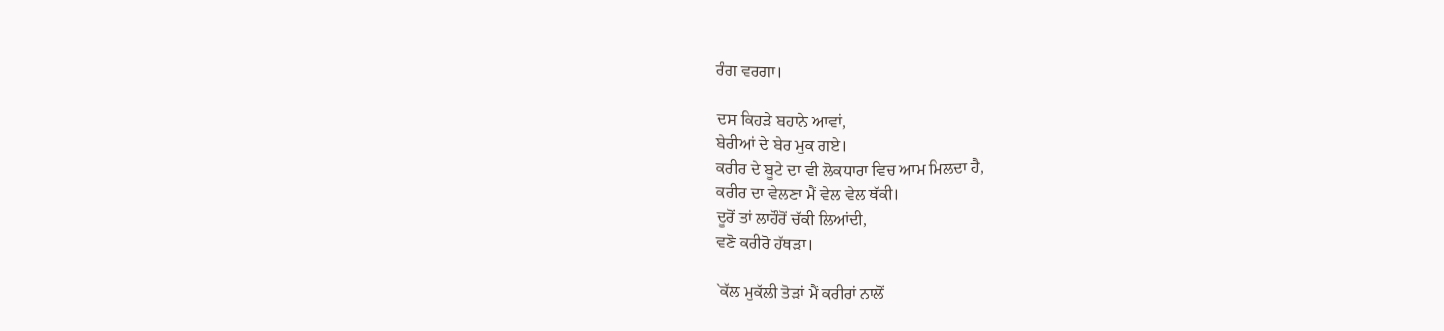ਰੰਗ ਵਰਗਾ।

ਦਸ ਕਿਹੜੇ ਬਹਾਨੇ ਆਵਾਂ,
ਬੇਰੀਆਂ ਦੇ ਬੇਰ ਮੁਕ ਗਏ।
ਕਰੀਰ ਦੇ ਬੂਟੇ ਦਾ ਵੀ ਲੋਕਧਾਰਾ ਵਿਚ ਆਮ ਮਿਲਦਾ ਹੈ,
ਕਰੀਰ ਦਾ ਵੇਲਣਾ ਮੈਂ ਵੇਲ ਵੇਲ ਥੱਕੀ।
ਦੂਰੋਂ ਤਾਂ ਲਾਹੌਰੋਂ ਚੱਕੀ ਲਿਆਂਦੀ,
ਵਣੋ ਕਰੀਰੋ ਹੱਥੜਾ।

`ਕੱਲ ਮੁਕੱਲੀ ਤੋੜਾਂ ਮੈਂ ਕਰੀਰਾਂ ਨਾਲੋਂ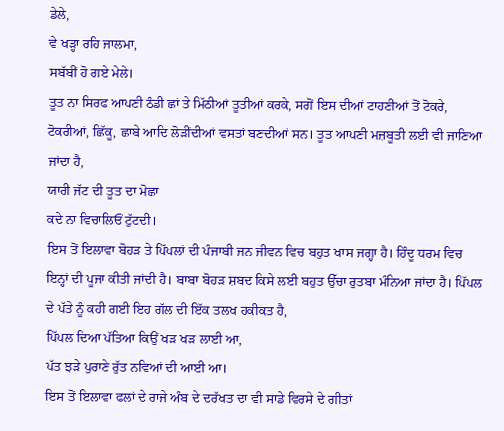ਡੇਲੇ,
ਵੇ ਖੜ੍ਹਾ ਰਹਿ ਜਾਲਮਾ,
ਸਬੱਬੀਂ ਹੋ ਗਏ ਮੇਲੇ।
ਤੂਤ ਨਾ ਸਿਰਫ ਆਪਣੀ ਠੰਡੀ ਛਾਂ ਤੇ ਮਿੱਠੀਆਂ ਤੂਤੀਆਂ ਕਰਕੇ, ਸਗੋਂ ਇਸ ਦੀਆਂ ਟਾਹਣੀਆਂ ਤੋਂ ਟੋਕਰੇ, ਟੋਕਰੀਆਂ, ਛਿੱਕੂ, ਛਾਬੇ ਆਦਿ ਲੋੜੀਂਦੀਆਂ ਵਸਤਾਂ ਬਣਦੀਆਂ ਸਨ। ਤੂਤ ਆਪਣੀ ਮਜ਼ਬੂਤੀ ਲਈ ਵੀ ਜਾਣਿਆ ਜਾਂਦਾ ਹੈ,
ਯਾਰੀ ਜੱਟ ਦੀ ਤੂਤ ਦਾ ਮੋਛਾ
ਕਦੇ ਨਾ ਵਿਚਾਲਿਓਂ ਟੁੱਟਦੀ।
ਇਸ ਤੋਂ ਇਲਾਵਾ ਬੋਹੜ ਤੇ ਪਿੱਪਲਾਂ ਦੀ ਪੰਜਾਬੀ ਜਨ ਜੀਵਨ ਵਿਚ ਬਹੁਤ ਖਾਸ ਜਗ੍ਹਾ ਹੈ। ਹਿੰਦੂ ਧਰਮ ਵਿਚ ਇਨ੍ਹਾਂ ਦੀ ਪੂਜਾ ਕੀਤੀ ਜਾਂਦੀ ਹੈ। ਬਾਬਾ ਬੋਹੜ ਸ਼ਬਦ ਕਿਸੇ ਲਈ ਬਹੁਤ ਉੱਚਾ ਰੁਤਬਾ ਮੰਨਿਆ ਜਾਂਦਾ ਹੈ। ਪਿੱਪਲ ਦੇ ਪੱਤੇ ਨੂੰ ਕਹੀ ਗਈ ਇਹ ਗੱਲ ਦੀ ਇੱਕ ਤਲਖ ਹਕੀਕਤ ਹੈ,
ਪਿੱਪਲ ਦਿਆ ਪੱਤਿਆ ਕਿਉਂ ਖੜ ਖੜ ਲਾਈ ਆ,
ਪੱਤ ਝੜੇ ਪੁਰਾਣੇ ਰੁੱਤ ਨਵਿਆਂ ਦੀ ਆਈ ਆ।
ਇਸ ਤੋਂ ਇਲਾਵਾ ਫਲਾਂ ਦੇ ਰਾਜੇ ਅੰਬ ਦੇ ਦਰੱਖਤ ਦਾ ਵੀ ਸਾਡੇ ਵਿਰਸੇ ਦੇ ਗੀਤਾਂ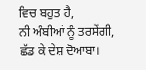ਵਿਚ ਬਹੁਤ ਹੈ,
ਨੀ ਅੰਬੀਆਂ ਨੂੰ ਤਰਸੇਂਗੀ, ਛੱਡ ਕੇ ਦੇਸ਼ ਦੋਆਬਾ।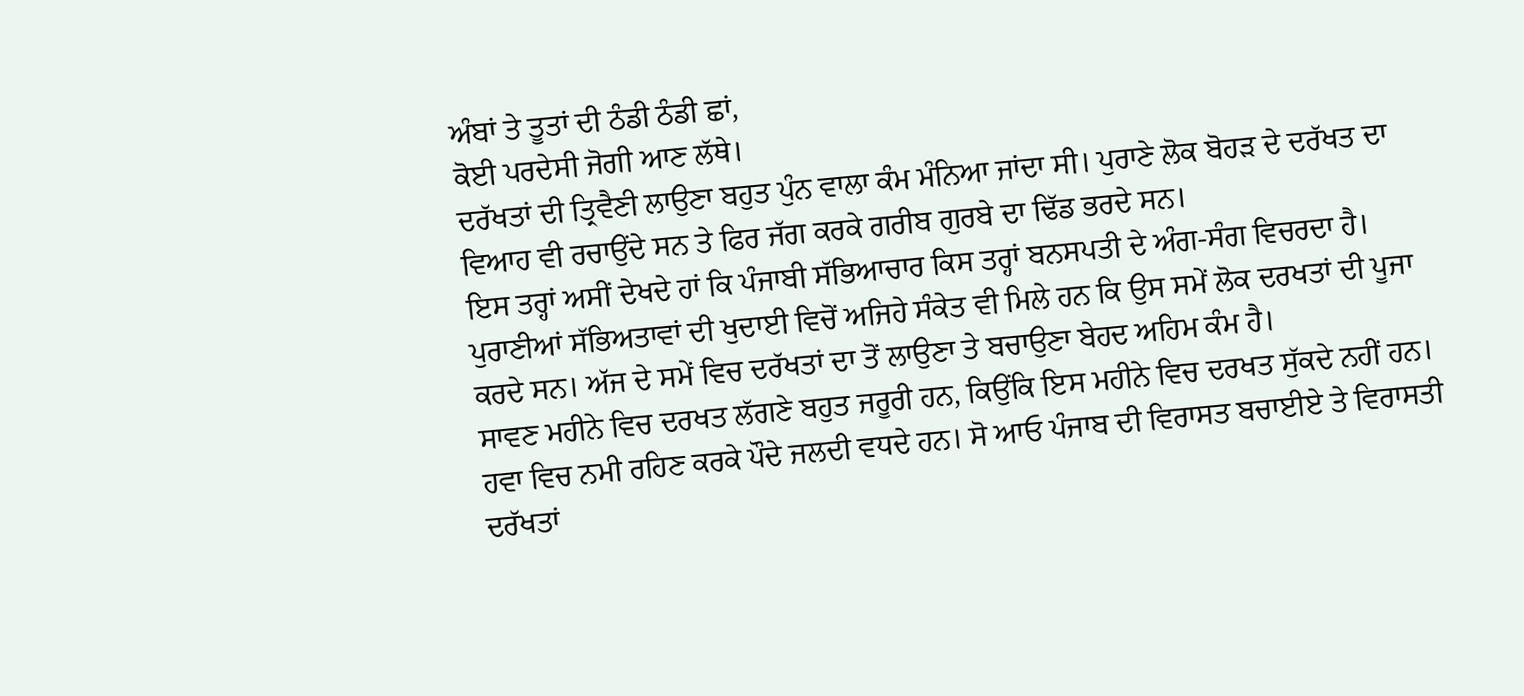ਅੰਬਾਂ ਤੇ ਤੂਤਾਂ ਦੀ ਠੰਡੀ ਠੰਡੀ ਛਾਂ,
ਕੋਈ ਪਰਦੇਸੀ ਜੋਗੀ ਆਣ ਲੱਥੇ।
ਦਰੱਖਤਾਂ ਦੀ ਤ੍ਰਿਵੈਣੀ ਲਾਉਣਾ ਬਹੁਤ ਪੁੰਨ ਵਾਲਾ ਕੰਮ ਮੰਨਿਆ ਜਾਂਦਾ ਸੀ। ਪੁਰਾਣੇ ਲੋਕ ਬੋਹੜ ਦੇ ਦਰੱਖਤ ਦਾ ਵਿਆਹ ਵੀ ਰਚਾਉਂਦੇ ਸਨ ਤੇ ਫਿਰ ਜੱਗ ਕਰਕੇ ਗਰੀਬ ਗੁਰਬੇ ਦਾ ਢਿੱਡ ਭਰਦੇ ਸਨ।
ਇਸ ਤਰ੍ਹਾਂ ਅਸੀਂ ਦੇਖਦੇ ਹਾਂ ਕਿ ਪੰਜਾਬੀ ਸੱਭਿਆਚਾਰ ਕਿਸ ਤਰ੍ਹਾਂ ਬਨਸਪਤੀ ਦੇ ਅੰਗ-ਸੰਗ ਵਿਚਰਦਾ ਹੈ।
ਪੁਰਾਣੀਆਂ ਸੱਭਿਅਤਾਵਾਂ ਦੀ ਖੁਦਾਈ ਵਿਚੋਂ ਅਜਿਹੇ ਸੰਕੇਤ ਵੀ ਮਿਲੇ ਹਨ ਕਿ ਉਸ ਸਮੇਂ ਲੋਕ ਦਰਖਤਾਂ ਦੀ ਪੂਜਾ ਕਰਦੇ ਸਨ। ਅੱਜ ਦੇ ਸਮੇਂ ਵਿਚ ਦਰੱਖਤਾਂ ਦਾ ਤੋਂ ਲਾਉਣਾ ਤੇ ਬਚਾਉਣਾ ਬੇਹਦ ਅਹਿਮ ਕੰਮ ਹੈ।
ਸਾਵਣ ਮਹੀਨੇ ਵਿਚ ਦਰਖਤ ਲੱਗਣੇ ਬਹੁਤ ਜਰੂਰੀ ਹਨ, ਕਿਉਂਕਿ ਇਸ ਮਹੀਨੇ ਵਿਚ ਦਰਖਤ ਸੁੱਕਦੇ ਨਹੀਂ ਹਨ। ਹਵਾ ਵਿਚ ਨਮੀ ਰਹਿਣ ਕਰਕੇ ਪੌਦੇ ਜਲਦੀ ਵਧਦੇ ਹਨ। ਸੋ ਆਓ ਪੰਜਾਬ ਦੀ ਵਿਰਾਸਤ ਬਚਾਈਏ ਤੇ ਵਿਰਾਸਤੀ ਦਰੱਖਤਾਂ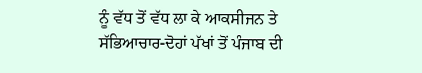ਨੂੰ ਵੱਧ ਤੋਂ ਵੱਧ ਲਾ ਕੇ ਆਕਸੀਜਨ ਤੇ ਸੱਭਿਆਚਾਰ-ਦੋਹਾਂ ਪੱਖਾਂ ਤੋਂ ਪੰਜਾਬ ਦੀ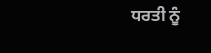ਧਰਤੀ ਨੂੰ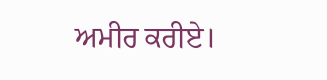ਅਮੀਰ ਕਰੀਏ।